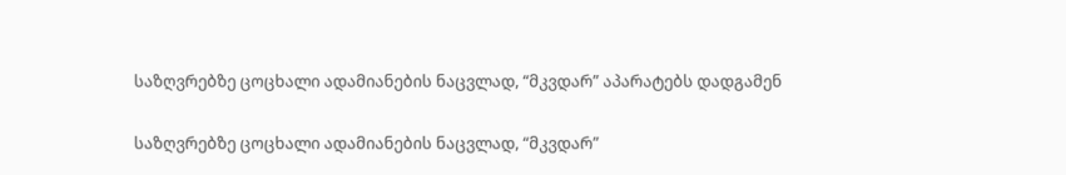საზღვრებზე ცოცხალი ადამიანების ნაცვლად, “მკვდარ” აპარატებს დადგამენ

საზღვრებზე ცოცხალი ადამიანების ნაცვლად, “მკვდარ”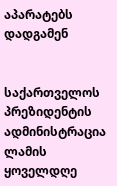აპარატებს დადგამენ


საქართველოს პრეზიდენტის ადმინისტრაცია ლამის ყოველდღე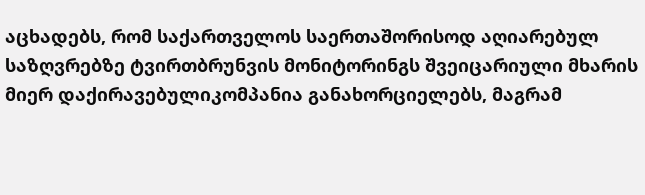აცხადებს, რომ საქართველოს საერთაშორისოდ აღიარებულ საზღვრებზე ტვირთბრუნვის მონიტორინგს შვეიცარიული მხარის მიერ დაქირავებულიკომპანია განახორციელებს, მაგრამ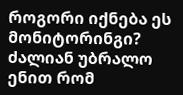როგორი იქნება ეს მონიტორინგი? ძალიან უბრალო ენით რომ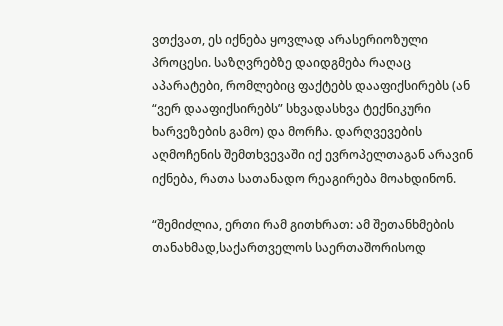ვთქვათ, ეს იქნება ყოვლად არასერიოზული პროცესი. საზღვრებზე დაიდგმება რაღაც აპარატები, რომლებიც ფაქტებს დააფიქსირებს (ან “ვერ დააფიქსირებს” სხვადასხვა ტექნიკური ხარვეზების გამო) და მორჩა. დარღვევების აღმოჩენის შემთხვევაში იქ ევროპელთაგან არავინ იქნება, რათა სათანადო რეაგირება მოახდინონ.

“შემიძლია, ერთი რამ გითხრათ: ამ შეთანხმების თანახმად,საქართველოს საერთაშორისოდ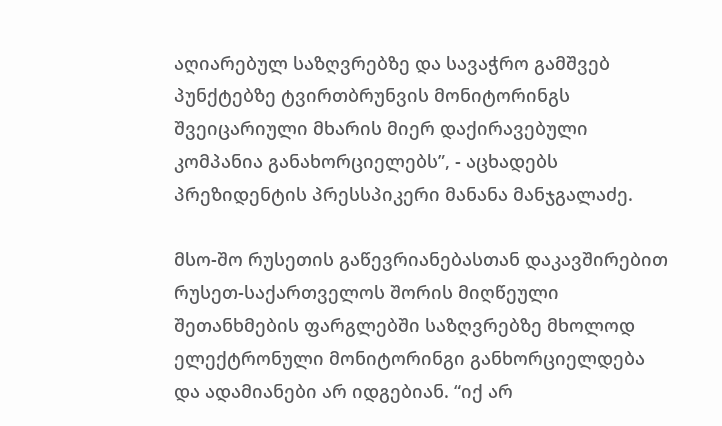აღიარებულ საზღვრებზე და სავაჭრო გამშვებ პუნქტებზე ტვირთბრუნვის მონიტორინგს შვეიცარიული მხარის მიერ დაქირავებული კომპანია განახორციელებს”, - აცხადებს პრეზიდენტის პრესსპიკერი მანანა მანჯგალაძე.

მსო-შო რუსეთის გაწევრიანებასთან დაკავშირებით რუსეთ-საქართველოს შორის მიღწეული შეთანხმების ფარგლებში საზღვრებზე მხოლოდ ელექტრონული მონიტორინგი განხორციელდება და ადამიანები არ იდგებიან. “იქ არ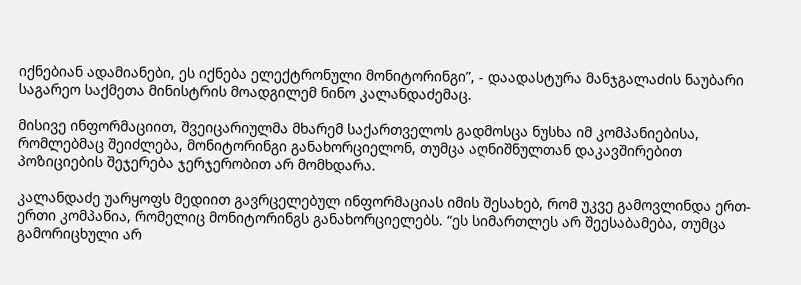იქნებიან ადამიანები, ეს იქნება ელექტრონული მონიტორინგი”, - დაადასტურა მანჯგალაძის ნაუბარი საგარეო საქმეთა მინისტრის მოადგილემ ნინო კალანდაძემაც.

მისივე ინფორმაციით, შვეიცარიულმა მხარემ საქართველოს გადმოსცა ნუსხა იმ კომპანიებისა, რომლებმაც შეიძლება, მონიტორინგი განახორციელონ, თუმცა აღნიშნულთან დაკავშირებით პოზიციების შეჯერება ჯერჯერობით არ მომხდარა.

კალანდაძე უარყოფს მედიით გავრცელებულ ინფორმაციას იმის შესახებ, რომ უკვე გამოვლინდა ერთ-ერთი კომპანია, რომელიც მონიტორინგს განახორციელებს. “ეს სიმართლეს არ შეესაბამება, თუმცა გამორიცხული არ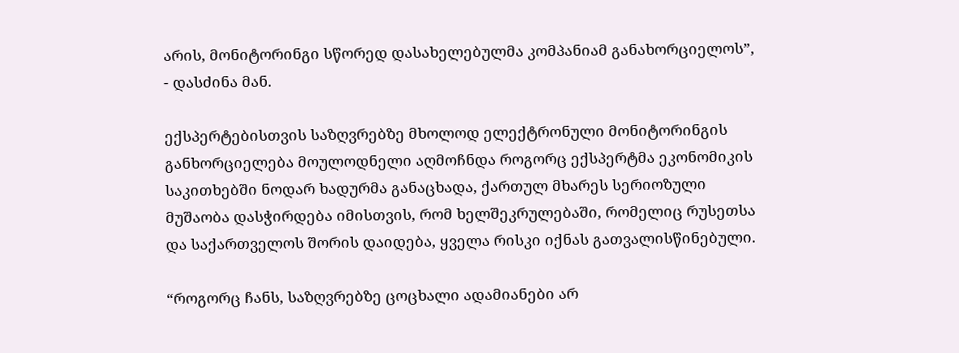არის, მონიტორინგი სწორედ დასახელებულმა კომპანიამ განახორციელოს”, - დასძინა მან.

ექსპერტებისთვის საზღვრებზე მხოლოდ ელექტრონული მონიტორინგის განხორციელება მოულოდნელი აღმოჩნდა როგორც ექსპერტმა ეკონომიკის საკითხებში ნოდარ ხადურმა განაცხადა, ქართულ მხარეს სერიოზული მუშაობა დასჭირდება იმისთვის, რომ ხელშეკრულებაში, რომელიც რუსეთსა და საქართველოს შორის დაიდება, ყველა რისკი იქნას გათვალისწინებული.

“როგორც ჩანს, საზღვრებზე ცოცხალი ადამიანები არ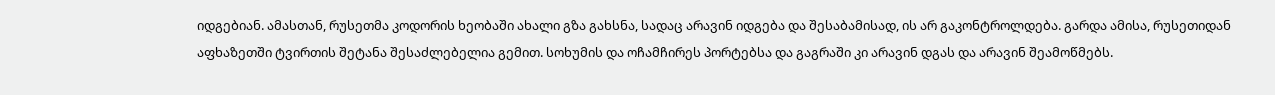იდგებიან. ამასთან, რუსეთმა კოდორის ხეობაში ახალი გზა გახსნა, სადაც არავინ იდგება და შესაბამისად, ის არ გაკონტროლდება. გარდა ამისა, რუსეთიდან აფხაზეთში ტვირთის შეტანა შესაძლებელია გემით. სოხუმის და ოჩამჩირეს პორტებსა და გაგრაში კი არავინ დგას და არავინ შეამოწმებს.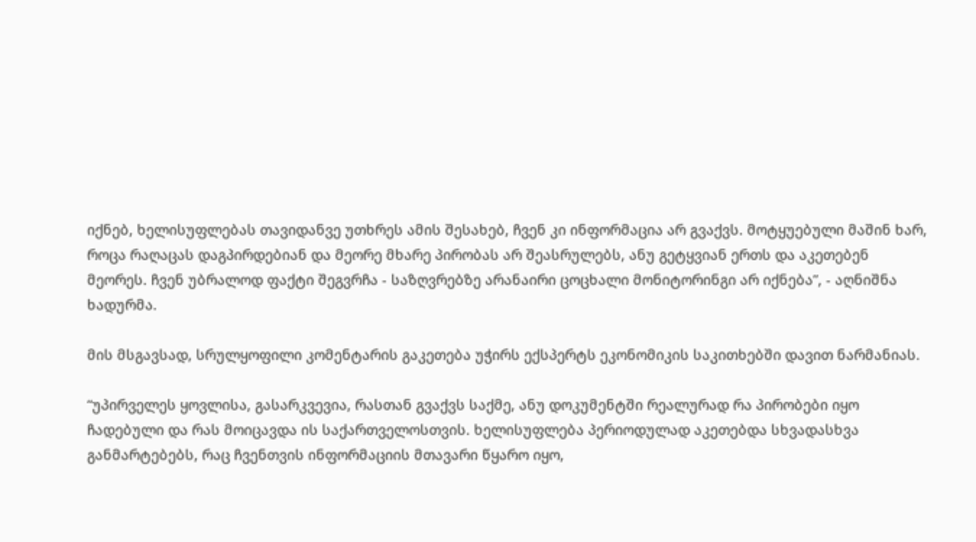იქნებ, ხელისუფლებას თავიდანვე უთხრეს ამის შესახებ, ჩვენ კი ინფორმაცია არ გვაქვს. მოტყუებული მაშინ ხარ, როცა რაღაცას დაგპირდებიან და მეორე მხარე პირობას არ შეასრულებს, ანუ გეტყვიან ერთს და აკეთებენ მეორეს. ჩვენ უბრალოდ ფაქტი შეგვრჩა - საზღვრებზე არანაირი ცოცხალი მონიტორინგი არ იქნება”, - აღნიშნა ხადურმა.

მის მსგავსად, სრულყოფილი კომენტარის გაკეთება უჭირს ექსპერტს ეკონომიკის საკითხებში დავით ნარმანიას.

“უპირველეს ყოვლისა, გასარკვევია, რასთან გვაქვს საქმე, ანუ დოკუმენტში რეალურად რა პირობები იყო ჩადებული და რას მოიცავდა ის საქართველოსთვის. ხელისუფლება პერიოდულად აკეთებდა სხვადასხვა განმარტებებს, რაც ჩვენთვის ინფორმაციის მთავარი წყარო იყო,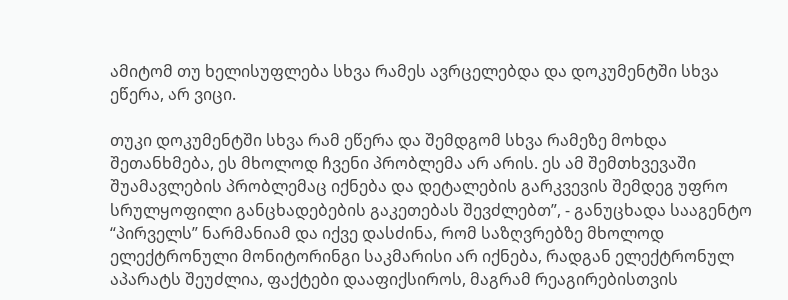ამიტომ თუ ხელისუფლება სხვა რამეს ავრცელებდა და დოკუმენტში სხვა ეწერა, არ ვიცი.

თუკი დოკუმენტში სხვა რამ ეწერა და შემდგომ სხვა რამეზე მოხდა შეთანხმება, ეს მხოლოდ ჩვენი პრობლემა არ არის. ეს ამ შემთხვევაში შუამავლების პრობლემაც იქნება და დეტალების გარკვევის შემდეგ უფრო სრულყოფილი განცხადებების გაკეთებას შევძლებთ”, - განუცხადა სააგენტო “პირველს” ნარმანიამ და იქვე დასძინა, რომ საზღვრებზე მხოლოდ ელექტრონული მონიტორინგი საკმარისი არ იქნება, რადგან ელექტრონულ აპარატს შეუძლია, ფაქტები დააფიქსიროს, მაგრამ რეაგირებისთვის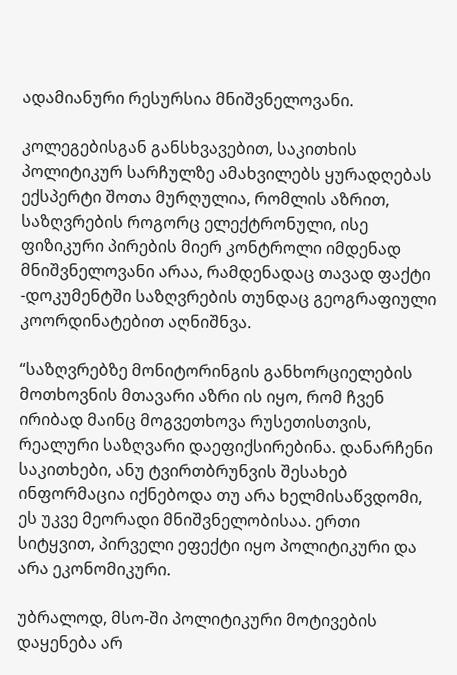ადამიანური რესურსია მნიშვნელოვანი.

კოლეგებისგან განსხვავებით, საკითხის პოლიტიკურ სარჩულზე ამახვილებს ყურადღებას ექსპერტი შოთა მურღულია, რომლის აზრით, საზღვრების როგორც ელექტრონული, ისე ფიზიკური პირების მიერ კონტროლი იმდენად მნიშვნელოვანი არაა, რამდენადაც თავად ფაქტი -დოკუმენტში საზღვრების თუნდაც გეოგრაფიული კოორდინატებით აღნიშნვა.

“საზღვრებზე მონიტორინგის განხორციელების მოთხოვნის მთავარი აზრი ის იყო, რომ ჩვენ ირიბად მაინც მოგვეთხოვა რუსეთისთვის, რეალური საზღვარი დაეფიქსირებინა. დანარჩენი საკითხები, ანუ ტვირთბრუნვის შესახებ ინფორმაცია იქნებოდა თუ არა ხელმისაწვდომი, ეს უკვე მეორადი მნიშვნელობისაა. ერთი სიტყვით, პირველი ეფექტი იყო პოლიტიკური და არა ეკონომიკური.

უბრალოდ, მსო-ში პოლიტიკური მოტივების დაყენება არ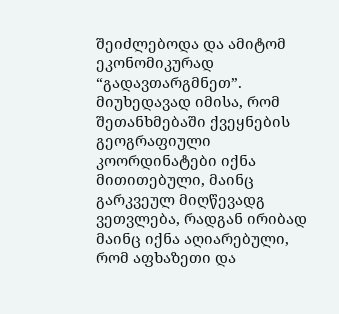შეიძლებოდა და ამიტომ ეკონომიკურად “გადავთარგმნეთ”. მიუხედავად იმისა, რომ შეთანხმებაში ქვეყნების გეოგრაფიული კოორდინატები იქნა მითითებული, მაინც გარკვეულ მიღწევადგ ვეთვლება, რადგან ირიბად მაინც იქნა აღიარებული, რომ აფხაზეთი და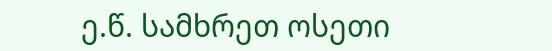ე.წ. სამხრეთ ოსეთი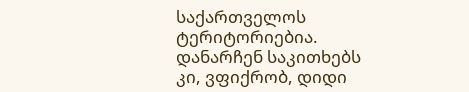საქართველოს ტერიტორიებია. დანარჩენ საკითხებს კი, ვფიქრობ, დიდი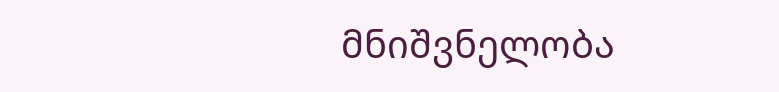მნიშვნელობა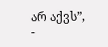არ აქვს”, -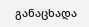განაცხადა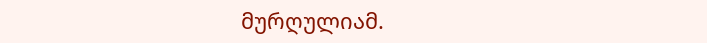მურღულიამ.